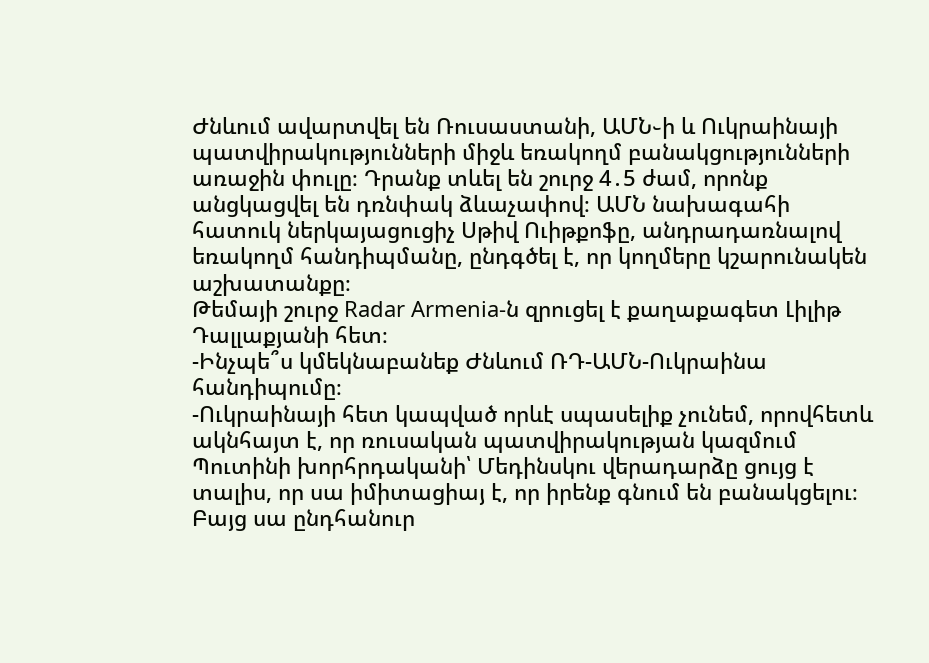Ժնևում ավարտվել են Ռուսաստանի, ԱՄՆ֊ի և Ուկրաինայի պատվիրակությունների միջև եռակողմ բանակցությունների առաջին փուլը։ Դրանք տևել են շուրջ 4․5 ժամ, որոնք անցկացվել են դռնփակ ձևաչափով։ ԱՄՆ նախագահի հատուկ ներկայացուցիչ Սթիվ Ուիթքոֆը, անդրադառնալով եռակողմ հանդիպմանը, ընդգծել է, որ կողմերը կշարունակեն աշխատանքը։
Թեմայի շուրջ Radar Armenia-ն զրուցել է քաղաքագետ Լիլիթ Դալլաքյանի հետ։
-Ինչպե՞ս կմեկնաբանեք Ժնևում ՌԴ-ԱՄՆ-Ուկրաինա հանդիպումը։
-Ուկրաինայի հետ կապված որևէ սպասելիք չունեմ, որովհետև ակնհայտ է, որ ռուսական պատվիրակության կազմում Պուտինի խորհրդականի՝ Մեդինսկու վերադարձը ցույց է տալիս, որ սա իմիտացիայ է, որ իրենք գնում են բանակցելու։ Բայց սա ընդհանուր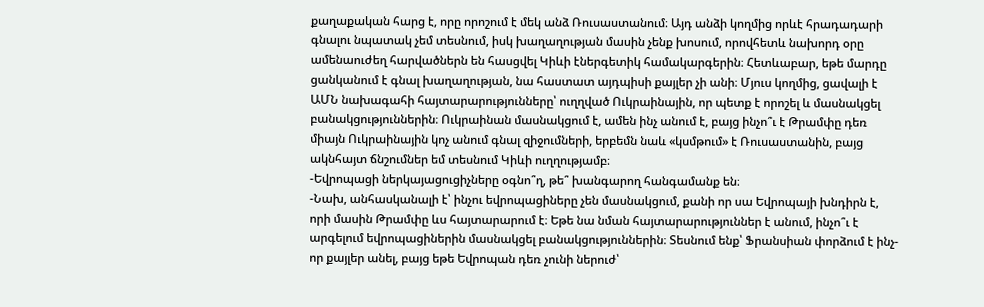քաղաքական հարց է, որը որոշում է մեկ անձ Ռուսաստանում։ Այդ անձի կողմից որևէ հրադադարի գնալու նպատակ չեմ տեսնում, իսկ խաղաղության մասին չենք խոսում, որովհետև նախորդ օրը ամենաուժեղ հարվածներն են հասցվել Կիևի էներգետիկ համակարգերին։ Հետևաբար, եթե մարդը ցանկանում է գնալ խաղաղության, նա հաստատ այդպիսի քայլեր չի անի։ Մյուս կողմից, ցավալի է ԱՄՆ նախագահի հայտարարությունները՝ ուղղված Ուկրաինային, որ պետք է որոշել և մասնակցել բանակցություններին։ Ուկրաինան մասնակցում է, ամեն ինչ անում է, բայց ինչո՞ւ է Թրամփը դեռ միայն Ուկրաինային կոչ անում գնալ զիջումների, երբեմն նաև «կսմթում» է Ռուսաստանին, բայց ակնհայտ ճնշումներ եմ տեսնում Կիևի ուղղությամբ։
-Եվրոպացի ներկայացուցիչները օգնո՞ղ, թե՞ խանգարող հանգամանք են։
-Նախ, անհասկանալի է՝ ինչու եվրոպացիները չեն մասնակցում, քանի որ սա Եվրոպայի խնդիրն է, որի մասին Թրամփը ևս հայտարարում է։ Եթե նա նման հայտարարություններ է անում, ինչո՞ւ է արգելում եվրոպացիներին մասնակցել բանակցություններին։ Տեսնում ենք՝ Ֆրանսիան փորձում է ինչ-որ քայլեր անել, բայց եթե Եվրոպան դեռ չունի ներուժ՝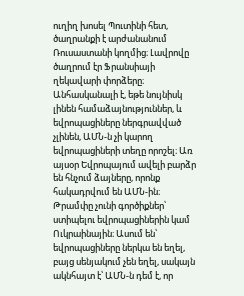ուղիղ խոսել Պուտինի հետ, ծաղրանքի է արժանանում Ռուսաստանի կողմից։ Լավրովը ծաղրում էր Ֆրանսիայի ղեկավարի փորձերը։ Անհասկանալի է, եթե նույնիսկ լինեն համաձայնություններ, և եվրոպացիները ներգրավված չլինեն, ԱՄՆ-ն չի կարող եվրոպացիների տեղը որոշել։ Առ այսօր Եվրոպայում ավելի բարձր են հնչում ձայները, որոնք հակադրվում են ԱՄՆ-ին։ Թրամփը չունի գործիքներ՝ ստիպելու եվրոպացիներին կամ Ուկրաինային։ Ասում են՝ եվրոպացիները ներկա են եղել, բայց սենյակում չեն եղել, սակայն ակնհայտ է՝ ԱՄՆ-ն դեմ է, որ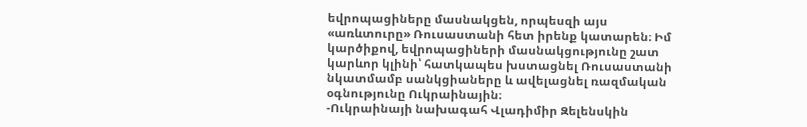եվրոպացիները մասնակցեն, որպեսզի այս «առևտուրը» Ռուսաստանի հետ իրենք կատարեն։ Իմ կարծիքով, եվրոպացիների մասնակցությունը շատ կարևոր կլինի՝ հատկապես խստացնել Ռուսաստանի նկատմամբ սանկցիաները և ավելացնել ռազմական օգնությունը Ուկրաինային։
-Ուկրաինայի նախագահ Վլադիմիր Զելենսկին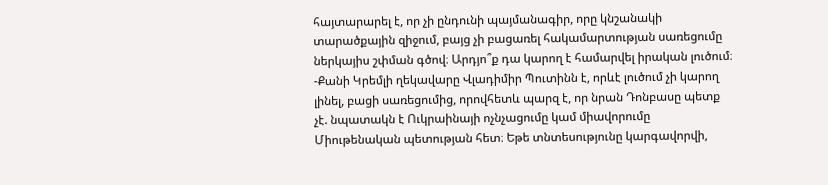հայտարարել է, որ չի ընդունի պայմանագիր, որը կնշանակի տարածքային զիջում, բայց չի բացառել հակամարտության սառեցումը ներկայիս շփման գծով։ Արդյո՞ք դա կարող է համարվել իրական լուծում։
-Քանի Կրեմլի ղեկավարը Վլադիմիր Պուտինն է, որևէ լուծում չի կարող լինել, բացի սառեցումից, որովհետև պարզ է, որ նրան Դոնբասը պետք չէ. նպատակն է Ուկրաինայի ոչնչացումը կամ միավորումը Միութենական պետության հետ։ Եթե տնտեսությունը կարգավորվի,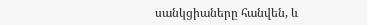սանկցիաները հանվեն, և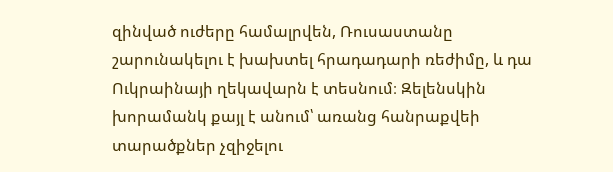զինված ուժերը համալրվեն, Ռուսաստանը շարունակելու է խախտել հրադադարի ռեժիմը, և դա Ուկրաինայի ղեկավարն է տեսնում։ Զելենսկին խորամանկ քայլ է անում՝ առանց հանրաքվեի տարածքներ չզիջելու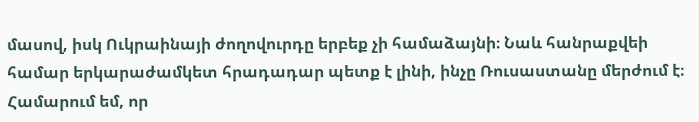մասով, իսկ Ուկրաինայի ժողովուրդը երբեք չի համաձայնի։ Նաև հանրաքվեի համար երկարաժամկետ հրադադար պետք է լինի, ինչը Ռուսաստանը մերժում է։ Համարում եմ, որ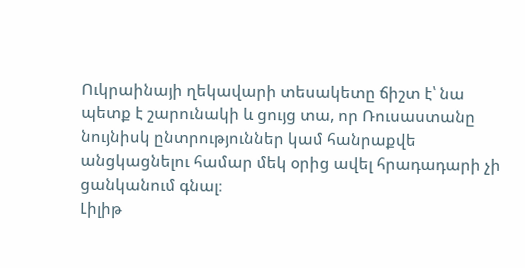Ուկրաինայի ղեկավարի տեսակետը ճիշտ է՝ նա պետք է շարունակի և ցույց տա, որ Ռուսաստանը նույնիսկ ընտրություններ կամ հանրաքվե անցկացնելու համար մեկ օրից ավել հրադադարի չի ցանկանում գնալ։
Լիլիթ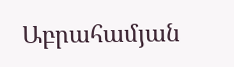Աբրահամյան